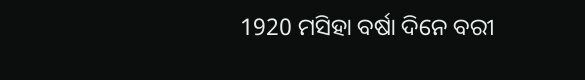1920 ମସିହା ବର୍ଷା ଦିନେ ବରୀ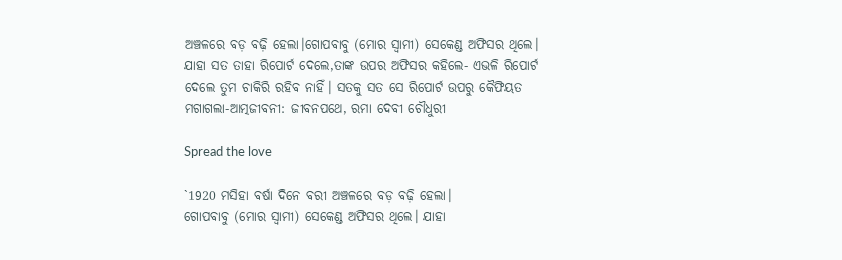ଅଞ୍ଚଳରେ ବଡ଼ ବଢ଼ି ହେଲା।ଗୋପବାବୁ (ମୋର ସ୍ବାମୀ) ସେକେଣ୍ଡ ଅଫିସର ଥିଲେ। ଯାହା ସତ ତାହା ରିପୋର୍ଟ ଦେଲେ,ତାଙ୍କ ଉପର ଅଫିସର କହିଲେ- ଏଭଳି ରିପୋର୍ଟ ଦେଲେ ତୁମ ଚାକିରି ରହିବ ନାହିଁ। ସତକୁ ସତ ସେ ରିପୋର୍ଟ ଉପରୁ କୈଫିୟତ ମଗାଗଲା-ଆତ୍ମଜୀବନୀ: ଜୀବନପଥେ, ରମା ଦେବୀ ଚୌଧୁରୀ

Spread the love

`1920 ମସିହା ବର୍ଷା ଦିନେ ବରୀ ଅଞ୍ଚଳରେ ବଡ଼ ବଢ଼ି ହେଲା।
ଗୋପବାବୁ (ମୋର ସ୍ବାମୀ) ସେକେଣ୍ଡ ଅଫିସର ଥିଲେ। ଯାହା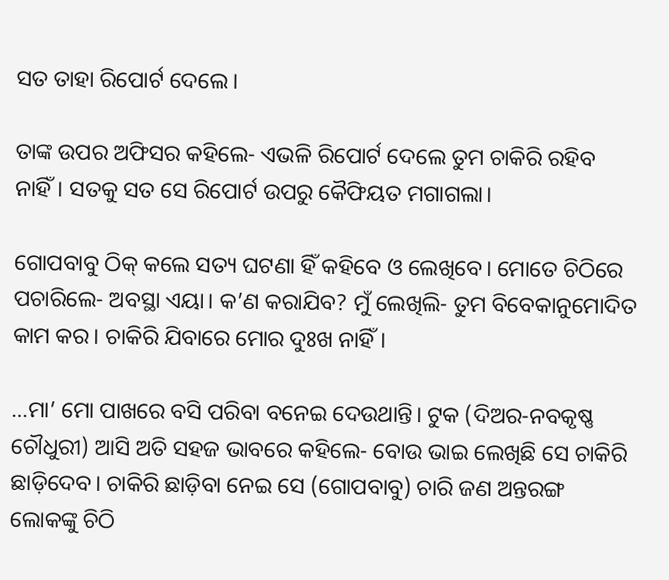ସତ ତାହା ରିପୋର୍ଟ ଦେଲେ।

ତାଙ୍କ ଉପର ଅଫିସର କହିଲେ- ଏଭଳି ରିପୋର୍ଟ ଦେଲେ ତୁମ ଚାକିରି ରହିବ ନାହିଁ। ସତକୁ ସତ ସେ ରିପୋର୍ଟ ଉପରୁ କୈଫିୟତ ମଗାଗଲା।

ଗୋପବାବୁ ଠିକ୍ କଲେ ସତ୍ୟ ଘଟଣା ହିଁ କହିବେ ଓ ଲେଖିବେ। ମୋତେ ଚିଠିରେ ପଚାରିଲେ- ଅବସ୍ଥା ଏୟା। କ’ଣ କରାଯିବ? ମୁଁ ଲେଖିଲି- ତୁମ ବିବେକାନୁମୋଦିତ କାମ କର। ଚାକିରି ଯିବାରେ ମୋର ଦୁଃଖ ନାହିଁ।

…ମା’ ମୋ ପାଖରେ ବସି ପରିବା ବନେଇ ଦେଉଥାନ୍ତି। ଟୁକ (ଦିଅର-ନବକୃଷ୍ଣ ଚୌଧୁରୀ) ଆସି ଅତି ସହଜ ଭାବରେ କହିଲେ- ବୋଉ ଭାଇ ଲେଖିଛି ସେ ଚାକିରି ଛାଡ଼ିଦେବ। ଚାକିରି ଛାଡ଼ିବା ନେଇ ସେ (ଗୋପବାବୁ) ଚାରି ଜଣ ଅନ୍ତରଙ୍ଗ ଲୋକଙ୍କୁ ଚିଠି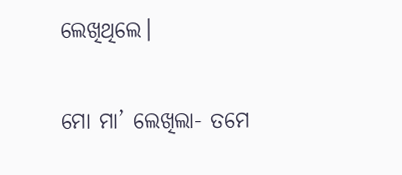ଲେଖିଥିଲେ।

ମୋ ମା’ ଲେଖିଲା- ତମେ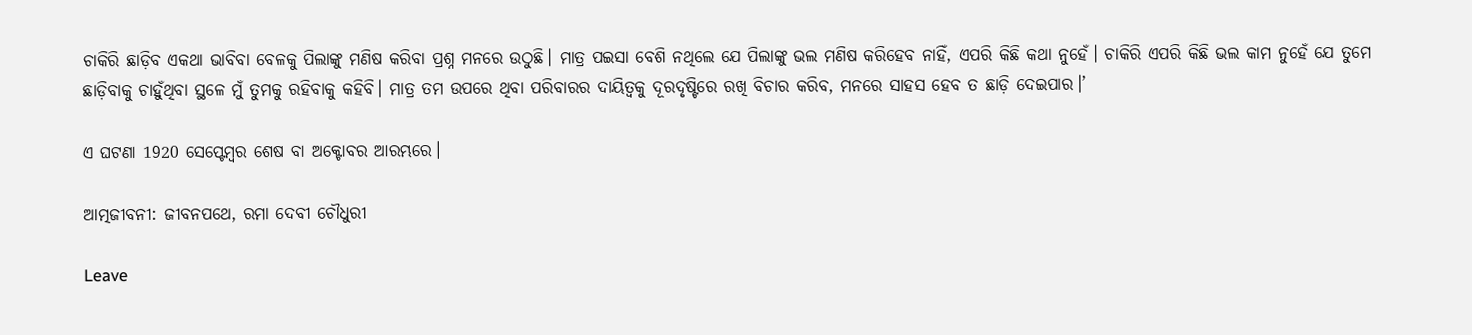ଚାକିରି ଛାଡ଼ିବ ଏକଥା ଭାବିବା ବେଳକୁ ପିଲାଙ୍କୁ ମଣିଷ କରିବା ପ୍ରଶ୍ନ ମନରେ ଉଠୁଛି। ମାତ୍ର ପଇସା ବେଶି ନଥିଲେ ଯେ ପିଲାଙ୍କୁ ଭଲ ମଣିଷ କରିହେବ ନାହିଁ, ଏପରି କିଛି କଥା ନୁହେଁ। ଚାକିରି ଏପରି କିଛି ଭଲ କାମ ନୁହେଁ ଯେ ତୁମେ ଛାଡ଼ିବାକୁ ଚାହୁଁଥିବା ସ୍ଥଳେ ମୁଁ ତୁମକୁ ରହିବାକୁ କହିବି। ମାତ୍ର ତମ ଉପରେ ଥିବା ପରିବାରର ଦାୟିତ୍ବକୁ ଦୂରଦୃଷ୍ଟିରେ ରଖି ବିଚାର କରିବ, ମନରେ ସାହସ ହେବ ତ ଛାଡ଼ି ଦେଇପାର।’

ଏ ଘଟଣା 1920 ସେପ୍ଟେମ୍ବର ଶେଷ ବା ଅକ୍ଟୋବର ଆରମ୍ଭରେ।

ଆତ୍ମଜୀବନୀ: ଜୀବନପଥେ, ରମା ଦେବୀ ଚୌଧୁରୀ

Leave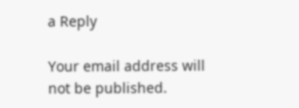a Reply

Your email address will not be published.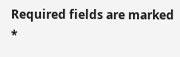Required fields are marked *